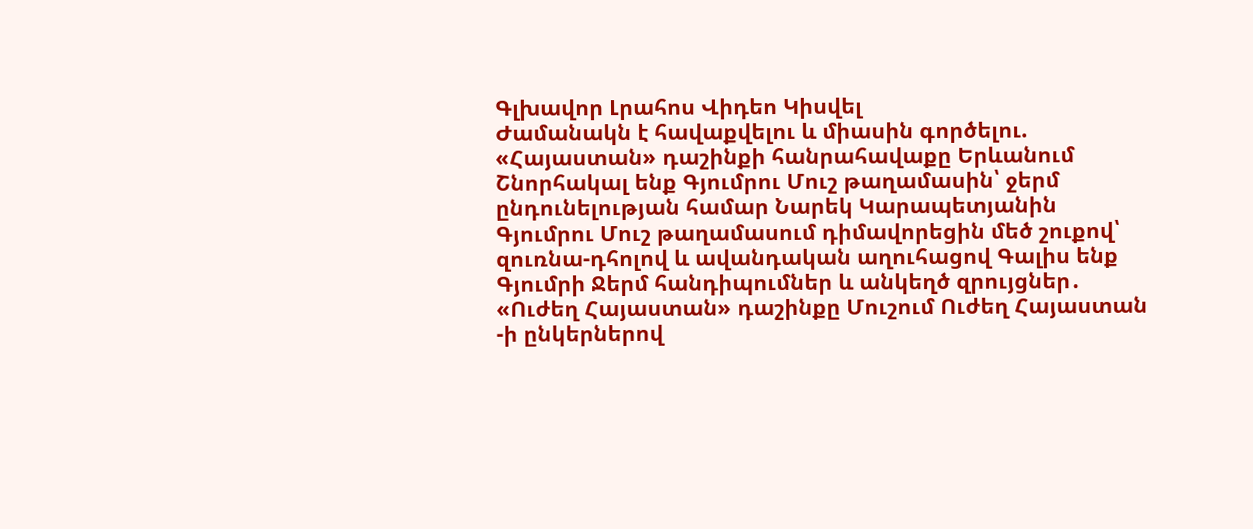Գլխավոր Լրահոս Վիդեո Կիսվել
Ժամանակն է հավաքվելու և միասին գործելու. «Հայաստան» դաշինքի հանրահավաքը Երևանում Շնորհակալ ենք Գյումրու Մուշ թաղամասին՝ ջերմ ընդունելության համար Նարեկ Կարապետյանին Գյումրու Մուշ թաղամասում դիմավորեցին մեծ շուքով՝ զուռնա-դհոլով և ավանդական աղուհացով Գալիս ենք Գյումրի Ջերմ հանդիպումներ և անկեղծ զրույցներ․ «Ուժեղ Հայաստան» դաշինքը Մուշում Ուժեղ Հայաստան -ի ընկերներով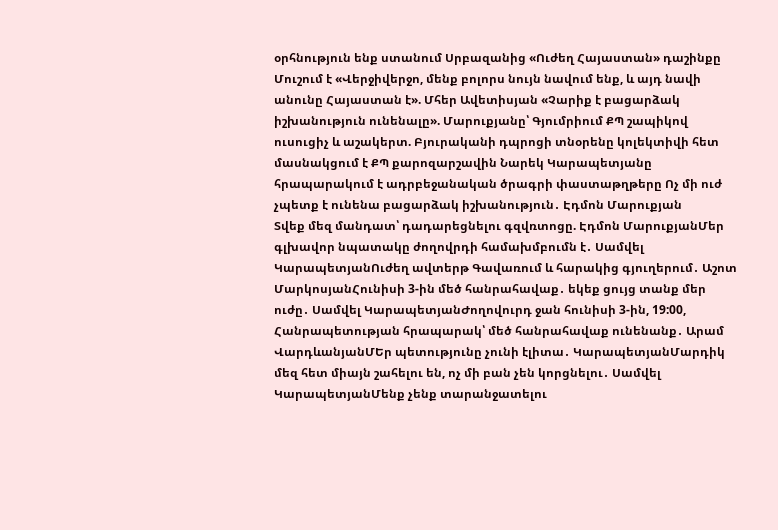օրհնություն ենք ստանում Սրբազանից «Ուժեղ Հայաստան» դաշինքը Մուշում է «Վերջիվերջո, մենք բոլորս նույն նավում ենք, և այդ նավի անունը Հայաստան է». Մհեր Ավետիսյան «Չարիք է բացարձակ իշխանություն ունենալը». Մարուքյանը՝ Գյումրիում ՔՊ շապիկով ուսուցիչ և աշակերտ. Բյուրականի դպրոցի տնօրենը կոլեկտիվի հետ մասնակցում է ՔՊ քարոզարշավին Նարեկ Կարապետյանը հրապարակում է ադրբեջանական ծրագրի փաստաթղթերը Ոչ մի ուժ չպետք է ունենա բացարձակ իշխանություն․ Էդմոն Մարուքյան
Տվեք մեզ մանդատ՝ դադարեցնելու գզվռտոցը. Էդմոն ՄարուքյանՄեր գլխավոր նպատակը ժողովրդի համախմբումն է․ Սամվել ԿարապետյանՈւժեղ ավտերթ Գավառում և հարակից գյուղերում․ Աշոտ ՄարկոսյանՀունիսի 3-ին մեծ հանրահավաք․ եկեք ցույց տանք մեր ուժը․ Սամվել ԿարապետյանԺողովուրդ ջան հունիսի 3-ին, 19:00, Հանրապետության հրապարակ՝ մեծ հանրահավաք ունենանք․ Արամ ՎարդևանյանՄԵր պետությունը չունի էլիտա․ ԿարապետյանՄարդիկ մեզ հետ միայն շահելու են, ոչ մի բան չեն կորցնելու․ Սամվել ԿարապետյանՄենք չենք տարանջատելու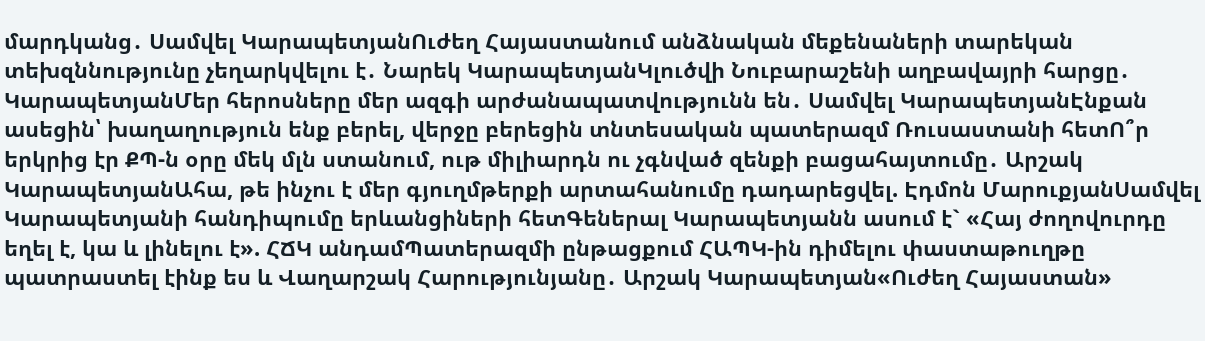մարդկանց․ Սամվել ԿարապետյանՈւժեղ Հայաստանում անձնական մեքենաների տարեկան տեխզննությունը չեղարկվելու է․ Նարեկ ԿարապետյանԿլուծվի Նուբարաշենի աղբավայրի հարցը․ ԿարապետյանՄեր հերոսները մեր ազգի արժանապատվությունն են․ Սամվել ԿարապետյանԷնքան ասեցին՝ խաղաղություն ենք բերել, վերջը բերեցին տնտեսական պատերազմ Ռուսաստանի հետՈ՞ր երկրից էր ՔՊ-ն օրը մեկ մլն ստանում, ութ միլիարդն ու չգնված զենքի բացահայտումը․ Արշակ ԿարապետյանԱհա, թե ինչու է մեր գյուղմթերքի արտահանումը դադարեցվել. Էդմոն ՄարուքյանՍամվել Կարապետյանի հանդիպումը երևանցիների հետԳեներալ Կարապետյանն ասում է` «Հայ ժողովուրդը եղել է, կա և լինելու է». ՀՃԿ անդամՊատերազմի ընթացքում ՀԱՊԿ-ին դիմելու փաստաթուղթը պատրաստել էինք ես և Վաղարշակ Հարությունյանը․ Արշակ Կարապետյան«Ուժեղ Հայաստան»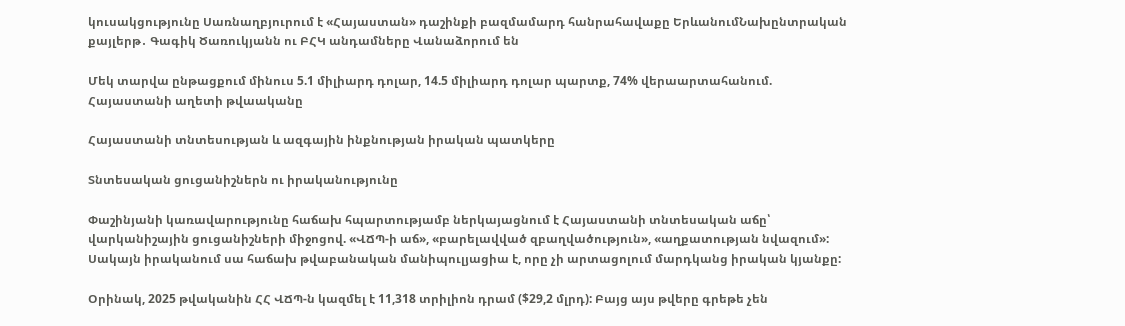կուսակցությունը Սառնաղբյուրում է «Հայաստան» դաշինքի բազմամարդ հանրահավաքը ԵրևանումՆախընտրական քայլերթ․ Գագիկ Ծառուկյանն ու ԲՀԿ անդամները Վանաձորում են

Մեկ տարվա ընթացքում մինուս 5.1 միլիարդ դոլար, 14.5 միլիարդ դոլար պարտք, 74% վերաարտահանում. Հայաստանի աղետի թվաականը

Հայաստանի տնտեսության և ազգային ինքնության իրական պատկերը

Տնտեսական ցուցանիշներն ու իրականությունը

Փաշինյանի կառավարությունը հաճախ հպարտությամբ ներկայացնում է Հայաստանի տնտեսական աճը՝ վարկանիշային ցուցանիշների միջոցով. «ՎՃՊ-ի աճ», «բարելավված զբաղվածություն», «աղքատության նվազում»: Սակայն իրականում սա հաճախ թվաբանական մանիպուլյացիա է, որը չի արտացոլում մարդկանց իրական կյանքը:

Օրինակ, 2025 թվականին ՀՀ ՎՃՊ-ն կազմել է 11,318 տրիլիոն դրամ ($29,2 մլրդ): Բայց այս թվերը գրեթե չեն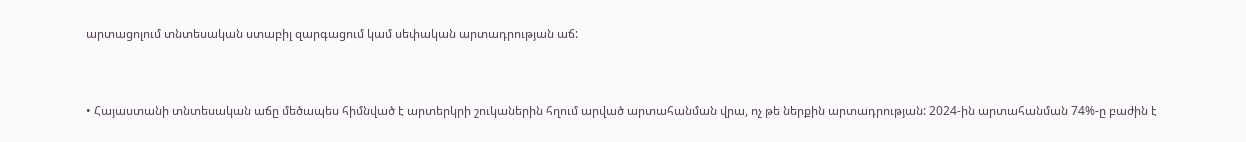արտացոլում տնտեսական ստաբիլ զարգացում կամ սեփական արտադրության աճ:


• Հայաստանի տնտեսական աճը մեծապես հիմնված է արտերկրի շուկաներին հղում արված արտահանման վրա, ոչ թե ներքին արտադրության: 2024-ին արտահանման 74%-ը բաժին է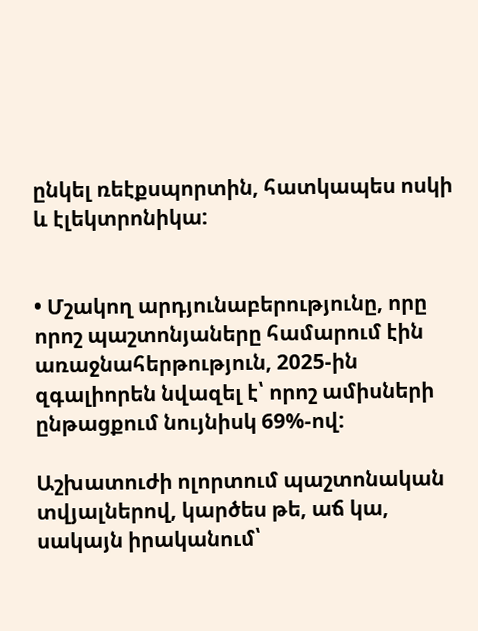ընկել ռեէքսպորտին, հատկապես ոսկի և էլեկտրոնիկա:


• Մշակող արդյունաբերությունը, որը որոշ պաշտոնյաները համարում էին առաջնահերթություն, 2025-ին զգալիորեն նվազել է՝ որոշ ամիսների ընթացքում նույնիսկ 69%-ով:

Աշխատուժի ոլորտում պաշտոնական տվյալներով, կարծես թե, աճ կա, սակայն իրականում՝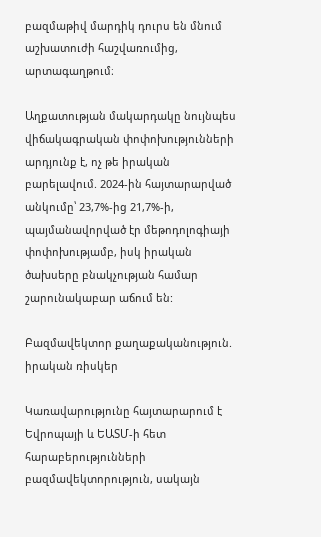բազմաթիվ մարդիկ դուրս են մնում աշխատուժի հաշվառումից, արտագաղթում։

Աղքատության մակարդակը նույնպես վիճակագրական փոփոխությունների արդյունք է, ոչ թե իրական բարելավում. 2024-ին հայտարարված անկումը՝ 23,7%-ից 21,7%-ի, պայմանավորված էր մեթոդոլոգիայի փոփոխությամբ, իսկ իրական ծախսերը բնակչության համար շարունակաբար աճում են:

Բազմավեկտոր քաղաքականություն. իրական ռիսկեր

Կառավարությունը հայտարարում է Եվրոպայի և ԵԱՏՄ-ի հետ հարաբերությունների բազմավեկտորություն, սակայն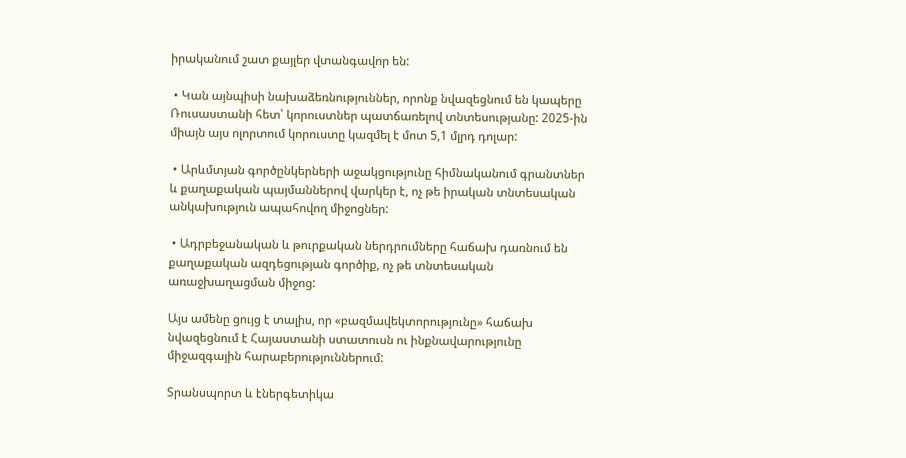իրականում շատ քայլեր վտանգավոր են:

 • Կան այնպիսի նախաձեռնություններ, որոնք նվազեցնում են կապերը Ռուսաստանի հետ՝ կորուստներ պատճառելով տնտեսությանը: 2025-ին միայն այս ոլորտում կորուստը կազմել է մոտ 5,1 մլրդ դոլար:

 • Արևմտյան գործընկերների աջակցությունը հիմնականում գրանտներ և քաղաքական պայմաններով վարկեր է, ոչ թե իրական տնտեսական անկախություն ապահովող միջոցներ:

 • Ադրբեջանական և թուրքական ներդրումները հաճախ դառնում են քաղաքական ազդեցության գործիք, ոչ թե տնտեսական առաջխաղացման միջոց:

Այս ամենը ցույց է տալիս, որ «բազմավեկտորությունը» հաճախ նվազեցնում է Հայաստանի ստատուսն ու ինքնավարությունը միջազգային հարաբերություններում:

Տրանսպորտ և էներգետիկա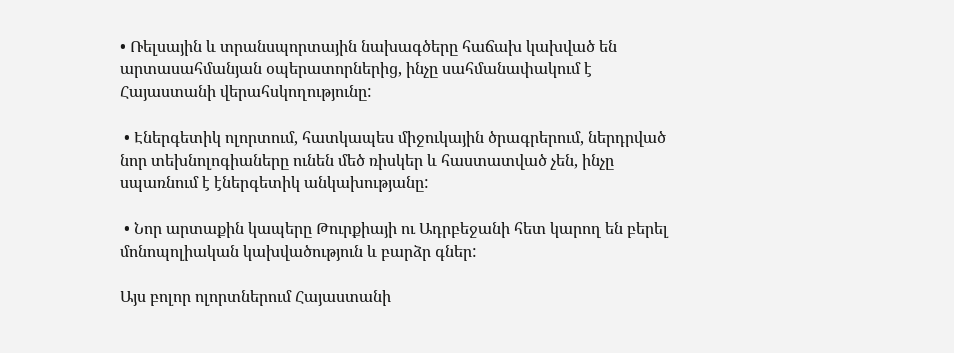• Ռելսային և տրանսպորտային նախագծերը հաճախ կախված են արտասահմանյան օպերատորներից, ինչը սահմանափակում է Հայաստանի վերահսկողությունը:

 • Էներգետիկ ոլորտում, հատկապես միջուկային ծրագրերում, ներդրված նոր տեխնոլոգիաները ունեն մեծ ռիսկեր և հաստատված չեն, ինչը սպառնում է էներգետիկ անկախությանը:

 • Նոր արտաքին կապերը Թուրքիայի ու Ադրբեջանի հետ կարող են բերել մոնոպոլիական կախվածություն և բարձր գներ:

Այս բոլոր ոլորտներում Հայաստանի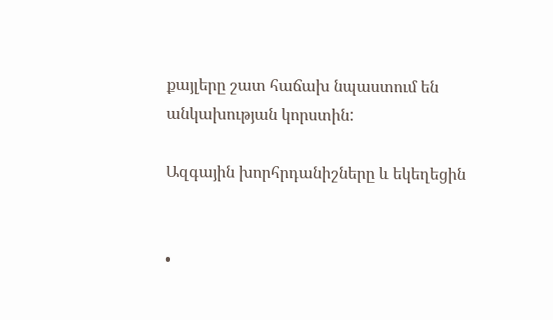քայլերը շատ հաճախ նպաստում են անկախության կորստին:

Ազգային խորհրդանիշները և եկեղեցին


•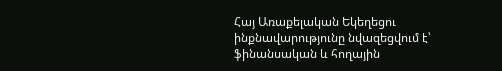Հայ Առաքելական Եկեղեցու ինքնավարությունը նվազեցվում է՝ ֆինանսական և հողային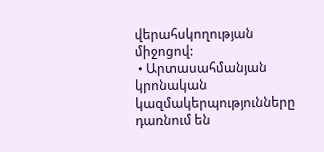վերահսկողության միջոցով:
 • Արտասահմանյան կրոնական կազմակերպությունները դառնում են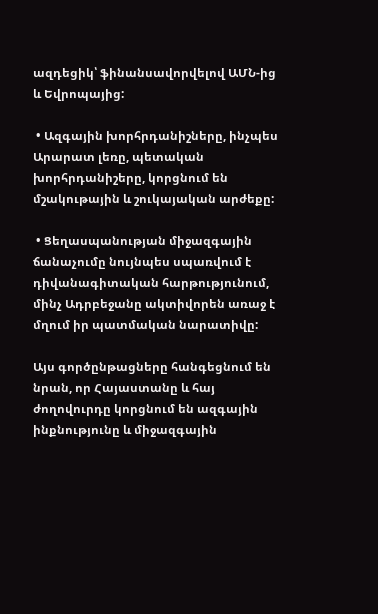ազդեցիկ՝ ֆինանսավորվելով ԱՄՆ-ից և Եվրոպայից:

 • Ազգային խորհրդանիշները, ինչպես Արարատ լեռը, պետական խորհրդանիշերը, կորցնում են մշակութային և շուկայական արժեքը:

 • Ցեղասպանության միջազգային ճանաչումը նույնպես սպառվում է դիվանագիտական հարթությունում, մինչ Ադրբեջանը ակտիվորեն առաջ է մղում իր պատմական նարատիվը:

Այս գործընթացները հանգեցնում են նրան, որ Հայաստանը և հայ ժողովուրդը կորցնում են ազգային ինքնությունը և միջազգային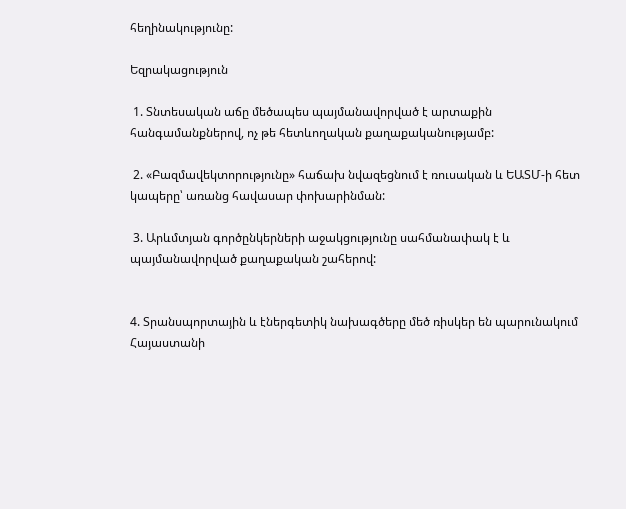հեղինակությունը:

Եզրակացություն

 1. Տնտեսական աճը մեծապես պայմանավորված է արտաքին հանգամանքներով, ոչ թե հետևողական քաղաքականությամբ:

 2. «Բազմավեկտորությունը» հաճախ նվազեցնում է ռուսական և ԵԱՏՄ-ի հետ կապերը՝ առանց հավասար փոխարինման:

 3. Արևմտյան գործընկերների աջակցությունը սահմանափակ է և պայմանավորված քաղաքական շահերով:


4. Տրանսպորտային և էներգետիկ նախագծերը մեծ ռիսկեր են պարունակում Հայաստանի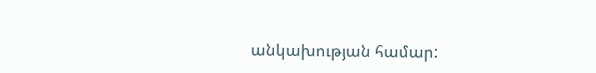անկախության համար: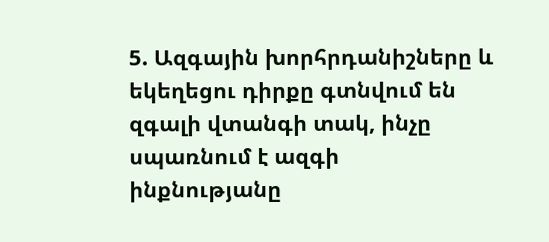5. Ազգային խորհրդանիշները և եկեղեցու դիրքը գտնվում են զգալի վտանգի տակ, ինչը սպառնում է ազգի ինքնությանը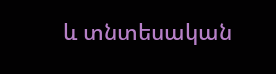և տնտեսական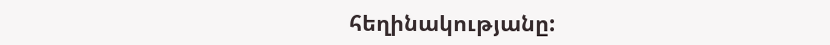հեղինակությանը: